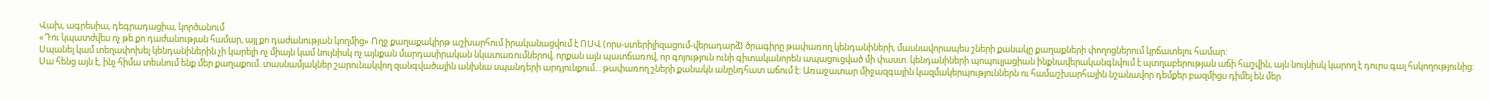Վախ, ագրեսիա, դեգրադացիա, կործանում
«Դու կպատժվես ոչ թե քո դաժանության համար, այլ քո դաժանության կողմից» Ողջ քաղաքակիրթ աշխարհում իրականացվում է ՈՍՎ (որս-ստերիլիզացում-վերադարձ) ծրագիրը թափառող կենդանիների, մասնավորապես շների քանակը քաղաքների փողոցներում կրճատելու համար:
Սպանել կամ տեղափոխել կենդանիներին չի կարելի ոչ միայն կամ նույնիսկ ոչ այնքան մարդասիրական նկատառումներով, որքան այն պատճառով, որ գոյություն ունի գիտականորեն ապացուցված մի փաստ. կենդանիների պոպուլյացիան ինքնավերականգնվում է պտղաբերության աճի հաշվին, այն նույնիսկ կարող է դուրս գալ հսկողությունից: Սա հենց այն է, ինչ հիմա տեսնում ենք մեր քաղաքում. տասնամյակներ շարունակվող զանգվածային անխնա սպանդերի արդյունքում... թափառող շների քանակն անընդհատ աճում է: Առաջատար միջազգային կազմակերպություններն ու համաշխարհային նշանավոր դեմքեր բազմիցս դիմել են մեր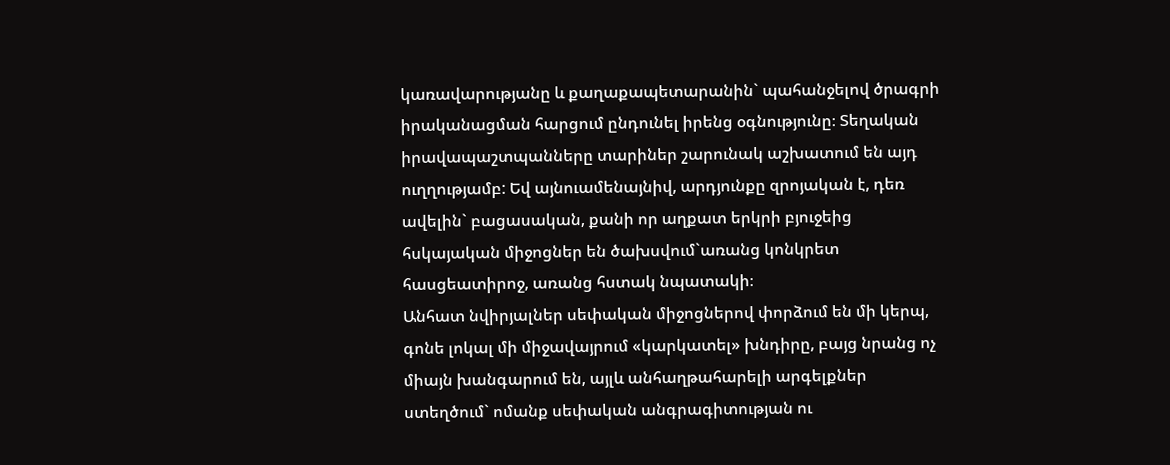կառավարությանը և քաղաքապետարանին` պահանջելով ծրագրի իրականացման հարցում ընդունել իրենց օգնությունը։ Տեղական իրավապաշտպանները տարիներ շարունակ աշխատում են այդ ուղղությամբ: Եվ այնուամենայնիվ, արդյունքը զրոյական է, դեռ ավելին` բացասական, քանի որ աղքատ երկրի բյուջեից հսկայական միջոցներ են ծախսվում`առանց կոնկրետ հասցեատիրոջ, առանց հստակ նպատակի։
Անհատ նվիրյալներ սեփական միջոցներով փորձում են մի կերպ, գոնե լոկալ մի միջավայրում «կարկատել» խնդիրը, բայց նրանց ոչ միայն խանգարում են, այլև անհաղթահարելի արգելքներ ստեղծում` ոմանք սեփական անգրագիտության ու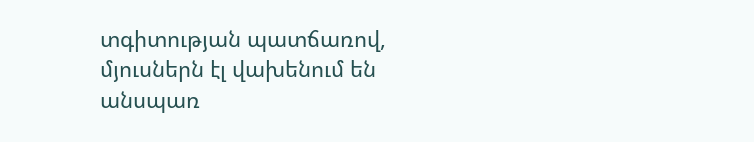տգիտության պատճառով, մյուսներն էլ վախենում են անսպառ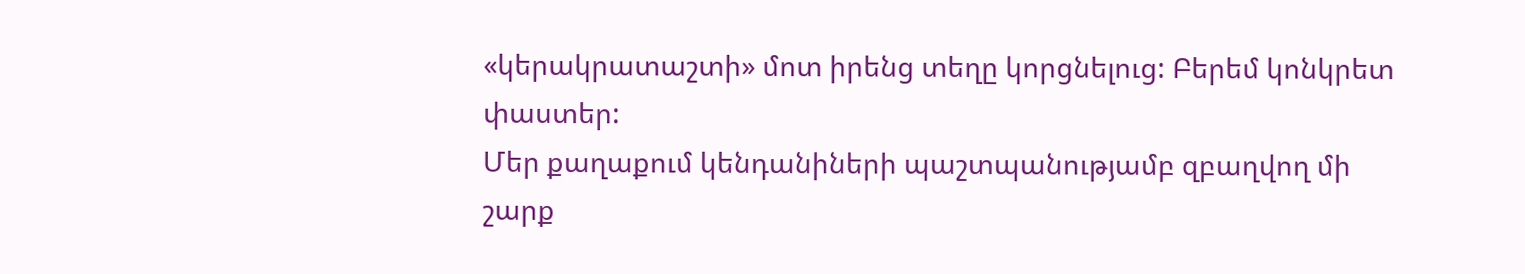«կերակրատաշտի» մոտ իրենց տեղը կորցնելուց: Բերեմ կոնկրետ փաստեր:
Մեր քաղաքում կենդանիների պաշտպանությամբ զբաղվող մի շարք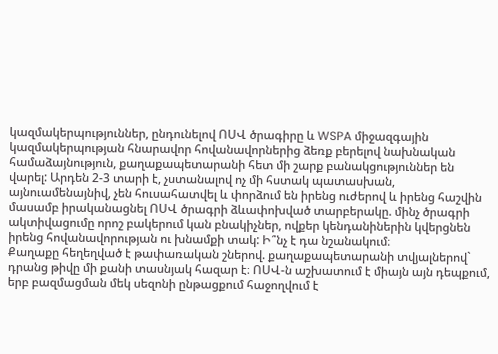կազմակերպություններ, ընդունելով ՈՍՎ ծրագիրը և WSPA միջազգային կազմակերպության հնարավոր հովանավորներից ձեռք բերելով նախնական համաձայնություն, քաղաքապետարանի հետ մի շարք բանակցություններ են վարել: Արդեն 2-3 տարի է, չստանալով ոչ մի հստակ պատասխան, այնուամենայնիվ, չեն հուսահատվել և փորձում են իրենց ուժերով և իրենց հաշվին մասամբ իրականացնել ՈՍՎ ծրագրի ձևափոխված տարբերակը. մինչ ծրագրի ակտիվացումը որոշ բակերում կան բնակիչներ, ովքեր կենդանիներին կվերցնեն իրենց հովանավորության ու խնամքի տակ: Ի՞նչ է դա նշանակում։
Քաղաքը հեղեղված է թափառական շներով. քաղաքապետարանի տվյալներով` դրանց թիվը մի քանի տասնյակ հազար է։ ՈՍՎ-ն աշխատում է միայն այն դեպքում, երբ բազմացման մեկ սեզոնի ընթացքում հաջողվում է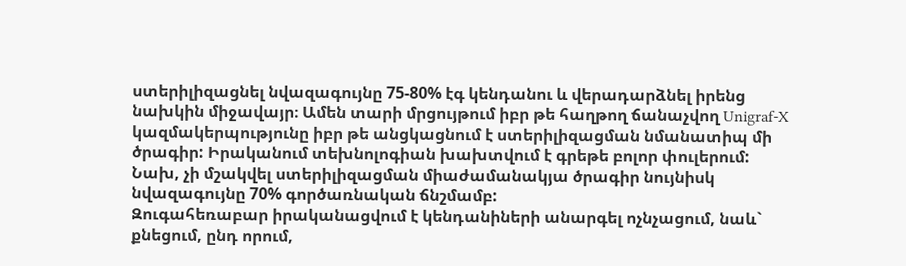ստերիլիզացնել նվազագույնը 75-80% էգ կենդանու և վերադարձնել իրենց նախկին միջավայր։ Ամեն տարի մրցույթում իբր թե հաղթող ճանաչվող Unigraf-X կազմակերպությունը իբր թե անցկացնում է ստերիլիզացման նմանատիպ մի ծրագիր: Իրականում տեխնոլոգիան խախտվում է գրեթե բոլոր փուլերում: Նախ, չի մշակվել ստերիլիզացման միաժամանակյա ծրագիր նույնիսկ նվազագույնը 70% գործառնական ճնշմամբ:
Զուգահեռաբար իրականացվում է կենդանիների անարգել ոչնչացում, նաև` քնեցում, ընդ որում,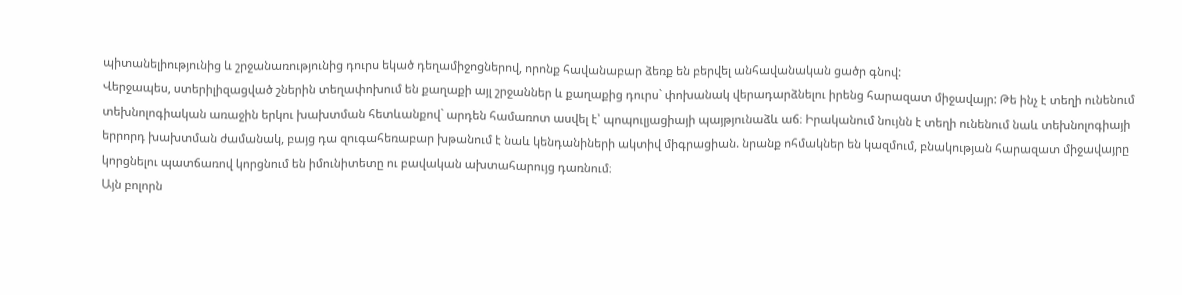պիտանելիությունից և շրջանառությունից դուրս եկած դեղամիջոցներով, որոնք հավանաբար ձեռք են բերվել անհավանական ցածր գնով:
Վերջապես, ստերիլիզացված շներին տեղափոխում են քաղաքի այլ շրջաններ և քաղաքից դուրս` փոխանակ վերադարձնելու իրենց հարազատ միջավայր: Թե ինչ է տեղի ունենում տեխնոլոգիական առաջին երկու խախտման հետևանքով` արդեն համառոտ ասվել է՝ պոպուլյացիայի պայթյունաձև աճ։ Իրականում նույնն է տեղի ունենում նաև տեխնոլոգիայի երրորդ խախտման ժամանակ, բայց դա զուգահեռաբար խթանում է նաև կենդանիների ակտիվ միգրացիան. նրանք ոհմակներ են կազմում, բնակության հարազատ միջավայրը կորցնելու պատճառով կորցնում են իմունիտետը ու բավական ախտահարույց դառնում։
Այն բոլորն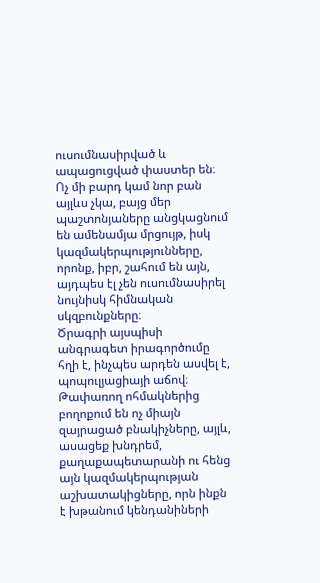ուսումնասիրված և ապացուցված փաստեր են։ Ոչ մի բարդ կամ նոր բան այլևս չկա, բայց մեր պաշտոնյաները անցկացնում են ամենամյա մրցույթ, իսկ կազմակերպությունները, որոնք, իբր, շահում են այն, այդպես էլ չեն ուսումնասիրել նույնիսկ հիմնական սկզբունքները։
Ծրագրի այսպիսի անգրագետ իրագործումը հղի է, ինչպես արդեն ասվել է, պոպուլյացիայի աճով։ Թափառող ոհմակներից բողոքում են ոչ միայն զայրացած բնակիչները, այլև, ասացեք խնդրեմ, քաղաքապետարանի ու հենց այն կազմակերպության աշխատակիցները, որն ինքն է խթանում կենդանիների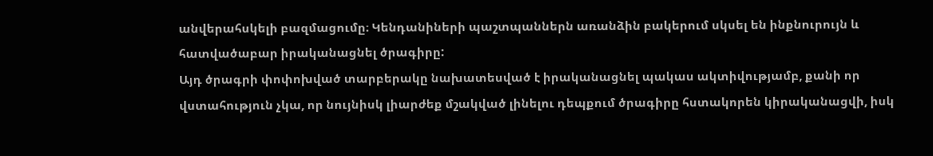անվերահսկելի բազմացումը։ Կենդանիների պաշտպաններն առանձին բակերում սկսել են ինքնուրույն և հատվածաբար իրականացնել ծրագիրը:
Այդ ծրագրի փոփոխված տարբերակը նախատեսված է իրականացնել պակաս ակտիվությամբ, քանի որ վստահություն չկա, որ նույնիսկ լիարժեք մշակված լինելու դեպքում ծրագիրը հստակորեն կիրականացվի, իսկ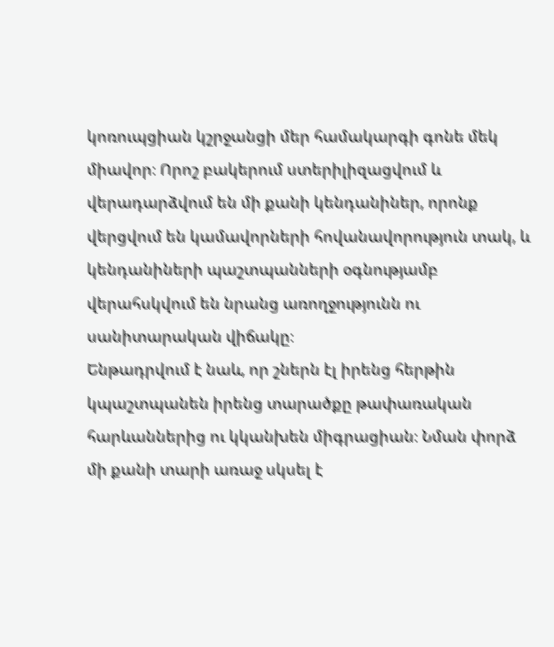կոռուպցիան կշրջանցի մեր համակարգի գոնե մեկ միավոր։ Որոշ բակերում ստերիլիզացվում և վերադարձվում են մի քանի կենդանիներ, որոնք վերցվում են կամավորների հովանավորություն տակ, և կենդանիների պաշտպանների օգնությամբ վերահսկվում են նրանց առողջությունն ու սանիտարական վիճակը։
Ենթադրվում է նաև, որ շներն էլ իրենց հերթին կպաշտպանեն իրենց տարածքը թափառական հարևաններից ու կկանխեն միգրացիան։ Նման փորձ մի քանի տարի առաջ սկսել է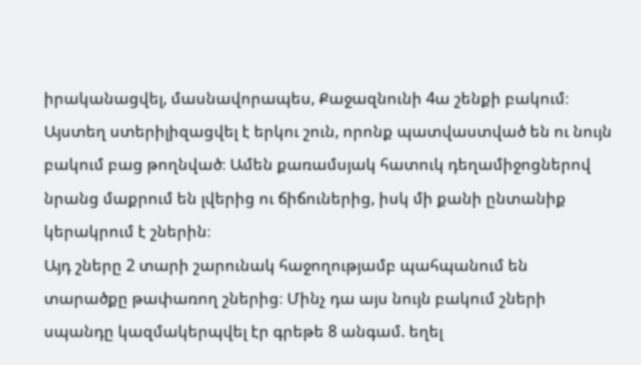իրականացվել, մասնավորապես, Քաջազնունի 4ա շենքի բակում։ Այստեղ ստերիլիզացվել է երկու շուն, որոնք պատվաստված են ու նույն բակում բաց թողնված։ Ամեն քառամսյակ հատուկ դեղամիջոցներով նրանց մաքրում են լվերից ու ճիճուներից, իսկ մի քանի ընտանիք կերակրում է շներին։
Այդ շները 2 տարի շարունակ հաջողությամբ պահպանում են տարածքը թափառող շներից։ Մինչ դա այս նույն բակում շների սպանդը կազմակերպվել էր գրեթե 8 անգամ. եղել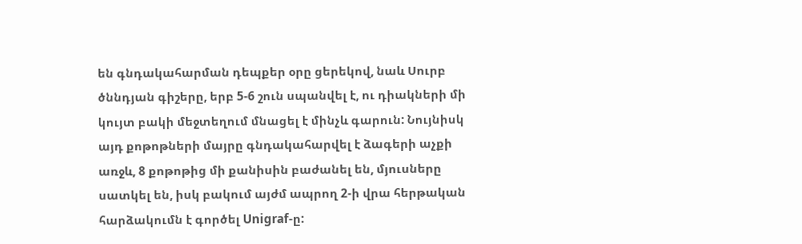են գնդակահարման դեպքեր օրը ցերեկով, նաև Սուրբ ծննդյան գիշերը, երբ 5-6 շուն սպանվել է, ու դիակների մի կույտ բակի մեջտեղում մնացել է մինչև գարուն: Նույնիսկ այդ քոթոթների մայրը գնդակահարվել է ձագերի աչքի առջև, 8 քոթոթից մի քանիսին բաժանել են, մյուսները սատկել են, իսկ բակում այժմ ապրող 2-ի վրա հերթական հարձակումն է գործել Unigraf-ը: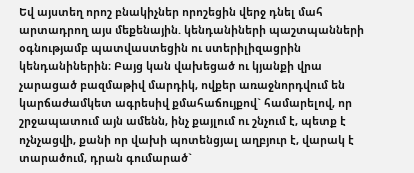Եվ այստեղ որոշ բնակիչներ որոշեցին վերջ դնել մահ արտադրող այս մեքենային. կենդանիների պաշտպանների օգնությամբ պատվաստեցին ու ստերիլիզացրին կենդանիներին։ Բայց կան վախեցած ու կյանքի վրա չարացած բազմաթիվ մարդիկ, ովքեր առաջնորդվում են կարճաժամկետ ագրեսիվ քմահաճույքով` համարելով, որ շրջապատում այն ամենն, ինչ քայլում ու շնչում է, պետք է ոչնչացվի, քանի որ վախի պոտենցյալ աղբյուր է, վարակ է տարածում, դրան գումարած`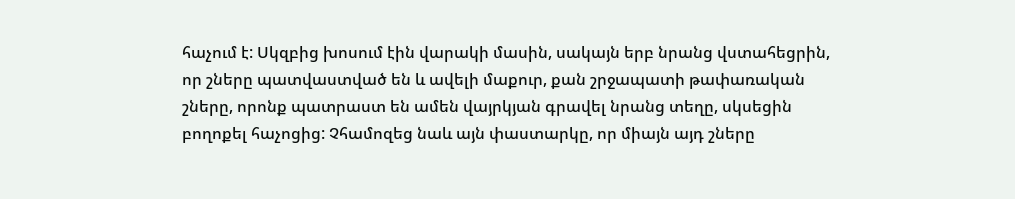հաչում է: Սկզբից խոսում էին վարակի մասին, սակայն երբ նրանց վստահեցրին, որ շները պատվաստված են և ավելի մաքուր, քան շրջապատի թափառական շները, որոնք պատրաստ են ամեն վայրկյան գրավել նրանց տեղը, սկսեցին բողոքել հաչոցից: Չհամոզեց նաև այն փաստարկը, որ միայն այդ շները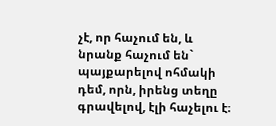չէ, որ հաչում են, և նրանք հաչում են` պայքարելով ոհմակի դեմ, որն, իրենց տեղը գրավելով, էլի հաչելու է։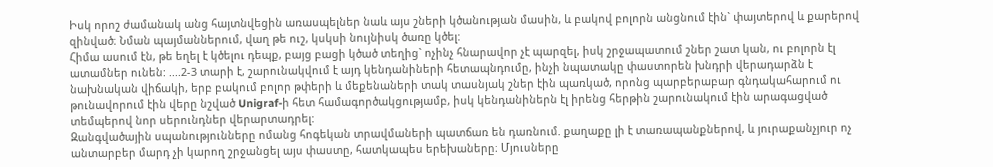Իսկ որոշ ժամանակ անց հայտնվեցին առասպելներ նաև այս շների կծանության մասին, և բակով բոլորն անցնում էին` փայտերով և քարերով զինված։ Նման պայմաններում, վաղ թե ուշ, կսկսի նույնիսկ ծառը կծել:
Հիմա ասում էն, թե եղել է կծելու դեպք, բայց բացի կծած տեղից` ոչինչ հնարավոր չէ պարզել, իսկ շրջապատում շներ շատ կան, ու բոլորն էլ ատամներ ունեն: ....2-3 տարի է, շարունակվում է այդ կենդանիների հետապնդումը, ինչի նպատակը փաստորեն խնդրի վերադարձն է նախնական վիճակի, երբ բակում բոլոր թփերի և մեքենաների տակ տասնյակ շներ էին պառկած, որոնց պարբերաբար գնդակահարում ու թունավորում էին վերը նշված Unigraf-ի հետ համագործակցությամբ, իսկ կենդանիներն էլ իրենց հերթին շարունակում էին արագացված տեմպերով նոր սերունդներ վերարտադրել:
Զանգվածային սպանությունները ոմանց հոգեկան տրավմաների պատճառ են դառնում. քաղաքը լի է տառապանքներով, և յուրաքանչյուր ոչ անտարբեր մարդ չի կարող շրջանցել այս փաստը, հատկապես երեխաները։ Մյուսները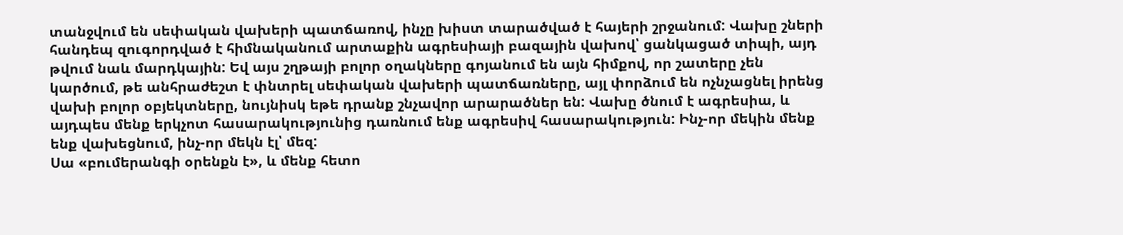տանջվում են սեփական վախերի պատճառով, ինչը խիստ տարածված է հայերի շրջանում: Վախը շների հանդեպ զուգորդված է հիմնականում արտաքին ագրեսիայի բազային վախով՝ ցանկացած տիպի, այդ թվում նաև մարդկային: Եվ այս շղթայի բոլոր օղակները գոյանում են այն հիմքով, որ շատերը չեն կարծում, թե անհրաժեշտ է փնտրել սեփական վախերի պատճառները, այլ փորձում են ոչնչացնել իրենց վախի բոլոր օբյեկտները, նույնիսկ եթե դրանք շնչավոր արարածներ են: Վախը ծնում է ագրեսիա, և այդպես մենք երկչոտ հասարակությունից դառնում ենք ագրեսիվ հասարակություն: Ինչ-որ մեկին մենք ենք վախեցնում, ինչ-որ մեկն էլ՝ մեզ:
Սա «բումերանգի օրենքն է», և մենք հետո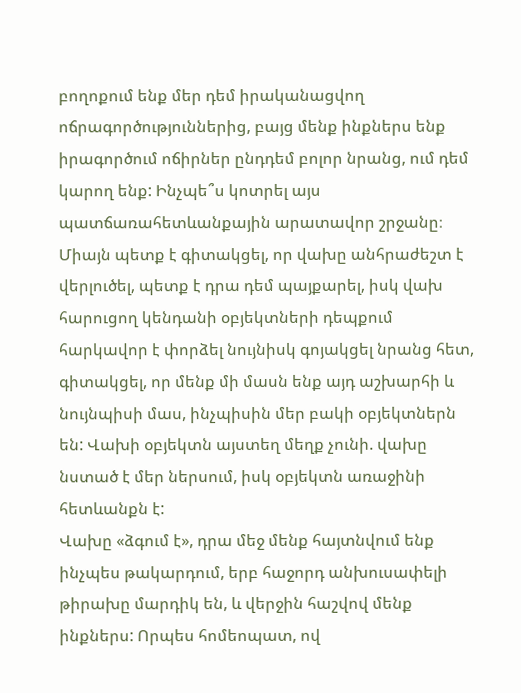բողոքում ենք մեր դեմ իրականացվող ոճրագործություններից, բայց մենք ինքներս ենք իրագործում ոճիրներ ընդդեմ բոլոր նրանց, ում դեմ կարող ենք: Ինչպե՞ս կոտրել այս պատճառահետևանքային արատավոր շրջանը։
Միայն պետք է գիտակցել, որ վախը անհրաժեշտ է վերլուծել, պետք է դրա դեմ պայքարել, իսկ վախ հարուցող կենդանի օբյեկտների դեպքում հարկավոր է փորձել նույնիսկ գոյակցել նրանց հետ, գիտակցել, որ մենք մի մասն ենք այդ աշխարհի և նույնպիսի մաս, ինչպիսին մեր բակի օբյեկտներն են: Վախի օբյեկտն այստեղ մեղք չունի. վախը նստած է մեր ներսում, իսկ օբյեկտն առաջինի հետևանքն է:
Վախը «ձգում է», դրա մեջ մենք հայտնվում ենք ինչպես թակարդում, երբ հաջորդ անխուսափելի թիրախը մարդիկ են, և վերջին հաշվով մենք ինքներս: Որպես հոմեոպատ, ով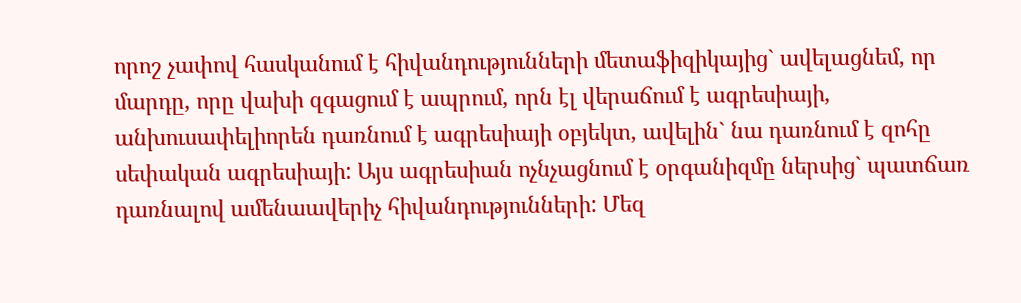որոշ չափով հասկանում է հիվանդությունների մետաֆիզիկայից` ավելացնեմ, որ մարդը, որը վախի զգացում է ապրում, որն էլ վերաճում է ագրեսիայի, անխուսափելիորեն դառնում է ագրեսիայի օբյեկտ, ավելին` նա դառնում է զոհը սեփական ագրեսիայի: Այս ագրեսիան ոչնչացնում է օրգանիզմը ներսից` պատճառ դառնալով ամենաավերիչ հիվանդությունների: Մեզ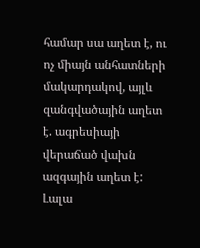համար սա աղետ է, ու ոչ միայն անհատների մակարդակով, այլև զանգվածային աղետ է. ագրեսիայի վերաճած վախն ազգային աղետ է:
Լալա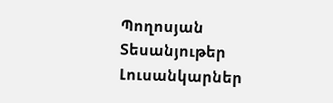Պողոսյան
Տեսանյութեր
Լուսանկարներ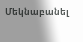Մեկնաբանել